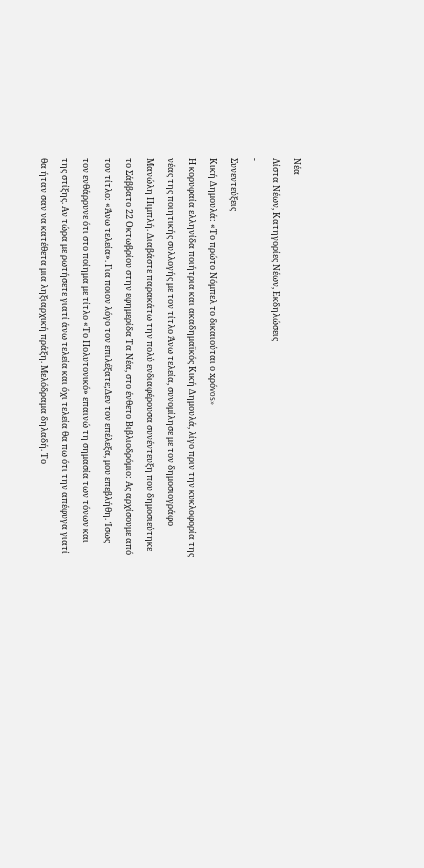Νέα
Λίστα Νέων, Κατηγορίες Νέων, Εκδηλώσεις
-
Συνεντεύξεις
Κική Δημουλά: «Το πρώτο Νόμπελ το δικαιούται ο xρόvos»
Η κορυφαία ελληνίδα ποιήτρια και ακαδημαϊκός Κική Δημουλά, λίγο πριν την κυκλοφορία της νέας της ποιητικής συλλογής με τον τίτλο Άνω τελεία, συνομίλησε με τον δημοσιογράφο Μανώλη Πιμπλή. Διαβάστε παρακάτω την πολύ ενδιαφέρουσα συνέντευξη που δημοσιεύτηκε το Σάββατο 22 Οκτωβρίου στην εφημερίδα Τα Νέα, στο ένθετο Βιβλιοδρόμιο: Ας αρχίσουμε από τον τίτλο: «Άνω τελεία». Για ποιον λόγο τον επιλέξατε;Δεν τον επέλεξα, μου επεβλήθη. Ίσως τον ενθάρρυνε ότι στο ποίημα με τίτλο «Το Πολυτονικό» επαινώ τη σημασία των τόνων και της στίξης. Αν τώρα με ρωτήσετε γιατί άνω τελεία και όχι τελεία θα πω ότι την απέφυγα γιατί θα ήταν σαν να κατέθετα μια ληξιαρχική πράξη. Μελόδραμα δηλαδή. Το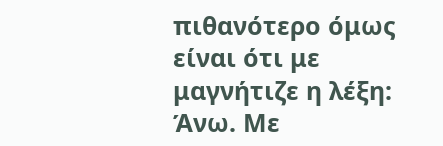πιθανότερο όμως είναι ότι με μαγνήτιζε η λέξη: Άνω. Με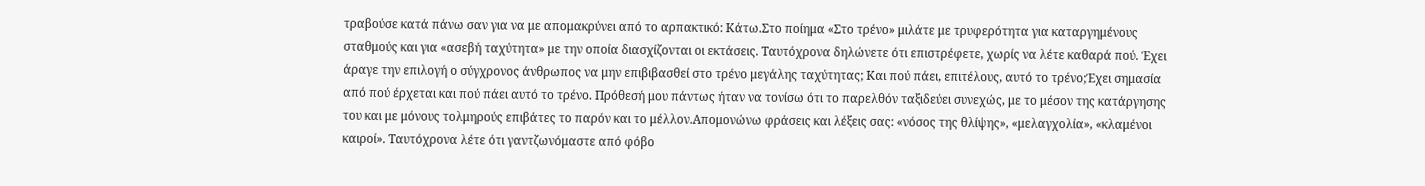τραβούσε κατά πάνω σαν για να με απομακρύνει από το αρπακτικό: Κάτω.Στο ποίημα «Στο τρένο» μιλάτε με τρυφερότητα για καταργημένους σταθμούς και για «ασεβή ταχύτητα» με την οποία διασχίζονται οι εκτάσεις. Ταυτόχρονα δηλώνετε ότι επιστρέφετε, χωρίς να λέτε καθαρά πού. Έχει άραγε την επιλογή ο σύγχρονος άνθρωπος να μην επιβιβασθεί στο τρένο μεγάλης ταχύτητας; Και πού πάει, επιτέλους, αυτό το τρένο;Έχει σημασία από πού έρχεται και πού πάει αυτό το τρένο. Πρόθεσή μου πάντως ήταν να τονίσω ότι το παρελθόν ταξιδεύει συνεχώς, με το μέσον της κατάργησης του και με μόνους τολμηρούς επιβάτες το παρόν και το μέλλον.Απομονώνω φράσεις και λέξεις σας: «νόσος της θλίψης», «μελαγχολία», «κλαμένοι καιροί». Ταυτόχρονα λέτε ότι γαντζωνόμαστε από φόβο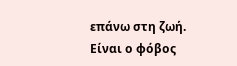επάνω στη ζωή. Είναι ο φόβος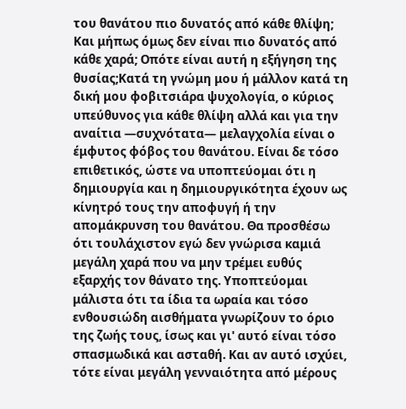του θανάτου πιο δυνατός από κάθε θλίψη; Και μήπως όμως δεν είναι πιο δυνατός από κάθε χαρά; Οπότε είναι αυτή η εξήγηση της θυσίας;Κατά τη γνώμη μου ή μάλλον κατά τη δική μου φοβιτσιάρα ψυχολογία, ο κύριος υπεύθυνος για κάθε θλίψη αλλά και για την αναίτια ―συχνότατα― μελαγχολία είναι ο έμφυτος φόβος του θανάτου. Είναι δε τόσο επιθετικός, ώστε να υποπτεύομαι ότι η δημιουργία και η δημιουργικότητα έχουν ως κίνητρό τους την αποφυγή ή την απομάκρυνση του θανάτου. Θα προσθέσω ότι τουλάχιστον εγώ δεν γνώρισα καμιά μεγάλη χαρά που να μην τρέμει ευθύς εξαρχής τον θάνατο της. Υποπτεύομαι μάλιστα ότι τα ίδια τα ωραία και τόσο ενθουσιώδη αισθήματα γνωρίζουν το όριο της ζωής τους, ίσως και γι' αυτό είναι τόσο σπασμωδικά και ασταθή. Και αν αυτό ισχύει, τότε είναι μεγάλη γενναιότητα από μέρους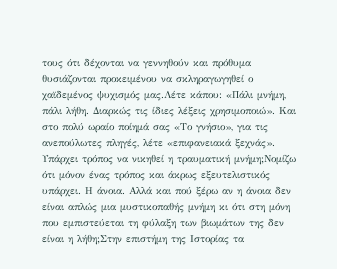τους ότι δέχονται να γεννηθούν και πρόθυμα θυσιάζονται προκειμένου να σκληραγωγηθεί ο χαϊδεμένος ψυχισμός μας.Λέτε κάπου: «Πάλι μνήμη, πάλι λήθη. Διαρκώς τις ίδιες λέξεις χρησιμοποιώ». Και στο πολύ ωραίο ποίημά σας «Το γνήσιο», για τις ανεπούλωτες πληγές, λέτε «επιφανειακά ξεχνάς». Υπάρχει τρόπος να νικηθεί η τραυματική μνήμη;Νομίζω ότι μόνον ένας τρόπος και άκρως εξευτελιστικός υπάρχει. Η άνοια. Αλλά και πού ξέρω αν η άνοια δεν είναι απλώς μια μυστικοπαθής μνήμη κι ότι στη μόνη που εμπιστεύεται τη φύλαξη των βιωμάτων της δεν είναι η λήθη;Στην επιστήμη της Ιστορίας τα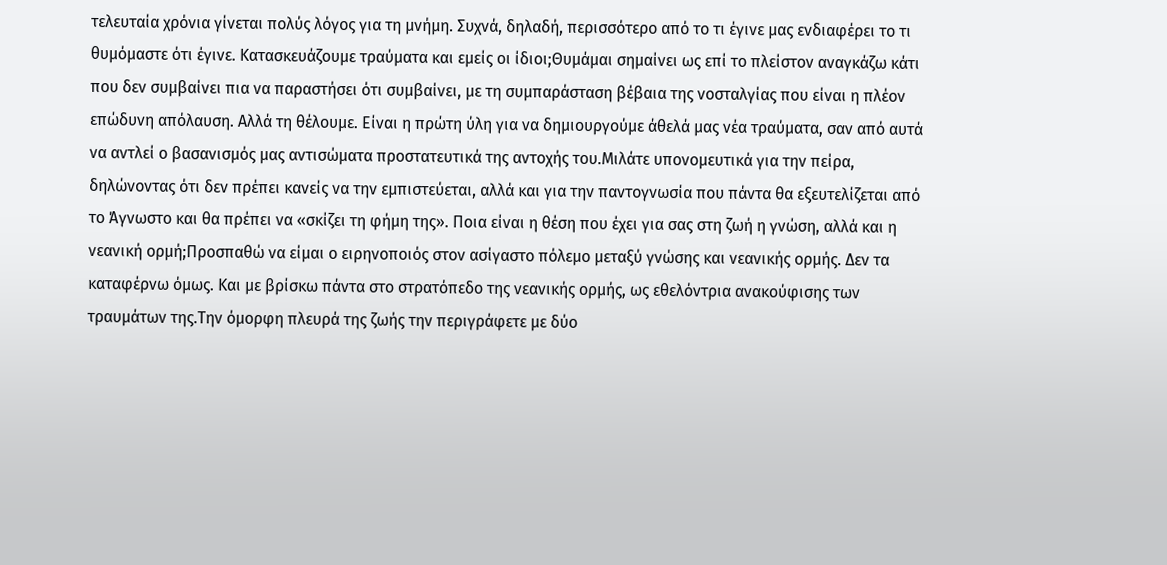τελευταία χρόνια γίνεται πολύς λόγος για τη μνήμη. Συχνά, δηλαδή, περισσότερο από το τι έγινε μας ενδιαφέρει το τι θυμόμαστε ότι έγινε. Κατασκευάζουμε τραύματα και εμείς οι ίδιοι;Θυμάμαι σημαίνει ως επί το πλείστον αναγκάζω κάτι που δεν συμβαίνει πια να παραστήσει ότι συμβαίνει, με τη συμπαράσταση βέβαια της νοσταλγίας που είναι η πλέον επώδυνη απόλαυση. Αλλά τη θέλουμε. Είναι η πρώτη ύλη για να δημιουργούμε άθελά μας νέα τραύματα, σαν από αυτά να αντλεί ο βασανισμός μας αντισώματα προστατευτικά της αντοχής του.Μιλάτε υπονομευτικά για την πείρα, δηλώνοντας ότι δεν πρέπει κανείς να την εμπιστεύεται, αλλά και για την παντογνωσία που πάντα θα εξευτελίζεται από το Άγνωστο και θα πρέπει να «σκίζει τη φήμη της». Ποια είναι η θέση που έχει για σας στη ζωή η γνώση, αλλά και η νεανική ορμή;Προσπαθώ να είμαι ο ειρηνοποιός στον ασίγαστο πόλεμο μεταξύ γνώσης και νεανικής ορμής. Δεν τα καταφέρνω όμως. Και με βρίσκω πάντα στο στρατόπεδο της νεανικής ορμής, ως εθελόντρια ανακούφισης των τραυμάτων της.Την όμορφη πλευρά της ζωής την περιγράφετε με δύο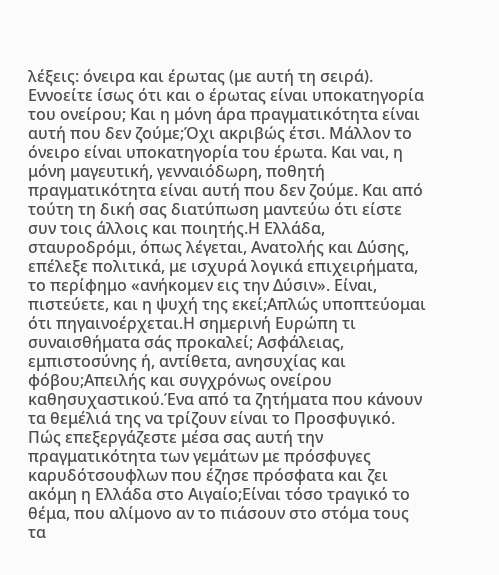λέξεις: όνειρα και έρωτας (με αυτή τη σειρά). Εννοείτε ίσως ότι και ο έρωτας είναι υποκατηγορία του ονείρου; Και η μόνη άρα πραγματικότητα είναι αυτή που δεν ζούμε;Όχι ακριβώς έτσι. Μάλλον το όνειρο είναι υποκατηγορία του έρωτα. Και ναι, η μόνη μαγευτική, γενναιόδωρη, ποθητή πραγματικότητα είναι αυτή που δεν ζούμε. Και από τούτη τη δική σας διατύπωση μαντεύω ότι είστε συν τοις άλλοις και ποιητής.Η Ελλάδα, σταυροδρόμι, όπως λέγεται, Ανατολής και Δύσης, επέλεξε πολιτικά, με ισχυρά λογικά επιχειρήματα, το περίφημο «ανήκομεν εις την Δύσιν». Είναι, πιστεύετε, και η ψυχή της εκεί;Απλώς υποπτεύομαι ότι πηγαινοέρχεται.Η σημερινή Ευρώπη τι συναισθήματα σάς προκαλεί; Ασφάλειας, εμπιστοσύνης ή, αντίθετα, ανησυχίας και φόβου;Απειλής και συγχρόνως ονείρου καθησυχαστικού.Ένα από τα ζητήματα που κάνουν τα θεμέλιά της να τρίζουν είναι το Προσφυγικό. Πώς επεξεργάζεστε μέσα σας αυτή την πραγματικότητα των γεμάτων με πρόσφυγες καρυδότσουφλων που έζησε πρόσφατα και ζει ακόμη η Ελλάδα στο Αιγαίο;Είναι τόσο τραγικό το θέμα, που αλίμονο αν το πιάσουν στο στόμα τους τα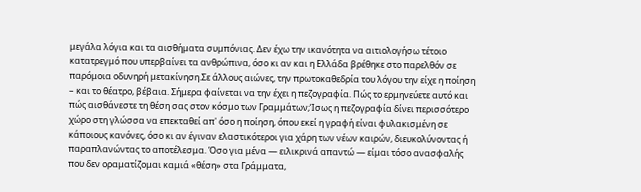μεγάλα λόγια και τα αισθήματα συμπόνιας. Δεν έχω την ικανότητα να αιτιολογήσω τέτοιο κατατρεγμό που υπερβαίνει τα ανθρώπινα, όσο κι αν και η Ελλάδα βρέθηκε στο παρελθόν σε παρόμοια οδυνηρή μετακίνηση.Σε άλλους αιώνες, την πρωτοκαθεδρία του λόγου την είχε η ποίηση – και το θέατρο, βέβαια. Σήμερα φαίνεται να την έχει η πεζογραφία. Πώς το ερμηνεύετε αυτό και πώς αισθάνεστε τη θέση σας στον κόσμο των Γραμμάτων;Ίσως η πεζογραφία δίνει περισσότερο χώρο στη γλώσσα να επεκταθεί απ' όσο η ποίηση, όπου εκεί η γραφή είναι φυλακισμένη σε κάποιους κανόνες, όσο κι αν έγιναν ελαστικότεροι για χάρη των νέων καιρών, διευκολύνοντας ή παραπλανώντας το αποτέλεσμα. Όσο για μένα ― ειλικρινά απαντώ ― είμαι τόσο ανασφαλής που δεν οραματίζομαι καμιά «θέση» στα Γράμματα,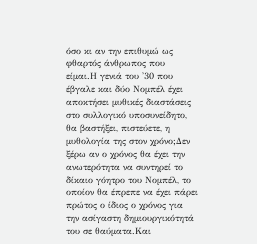όσο κι αν την επιθυμώ ως φθαρτός άνθρωπος που είμαι.Η γενιά του '30 που έβγαλε και δύο Νομπέλ έχει αποκτήσει μυθικές διαστάσεις στο συλλογικό υποσυνείδητο, θα βαστήξει, πιστεύετε, η μυθολογία της στον χρόνο;Δεν ξέρω αν ο χρόνος θα έχει την ανωτερότητα να συντηρεί το δίκαιο γόητρο του Νομπέλ, το οποίον θα έπρεπε να έχει πάρει πρώτος ο ίδιος ο χρόνος για την ασίγαστη δημιουργικότητά του σε θαύματα.Και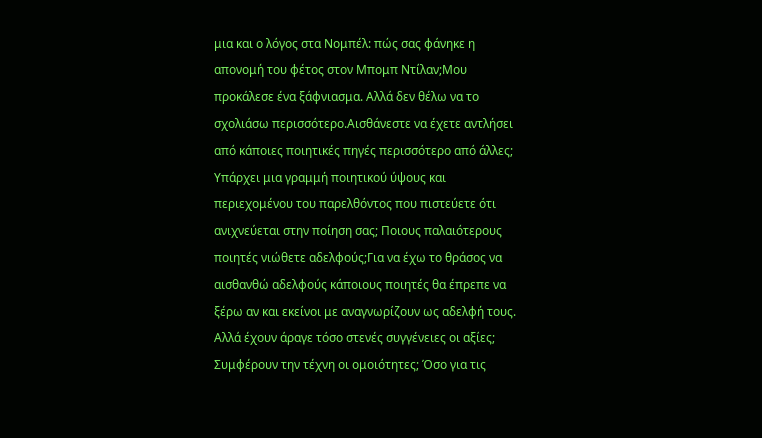μια και ο λόγος στα Νομπέλ: πώς σας φάνηκε η απονομή του φέτος στον Μπομπ Ντίλαν;Μου προκάλεσε ένα ξάφνιασμα. Αλλά δεν θέλω να το σχολιάσω περισσότερο.Αισθάνεστε να έχετε αντλήσει από κάποιες ποιητικές πηγές περισσότερο από άλλες; Υπάρχει μια γραμμή ποιητικού ύψους και περιεχομένου του παρελθόντος που πιστεύετε ότι ανιχνεύεται στην ποίηση σας; Ποιους παλαιότερους ποιητές νιώθετε αδελφούς;Για να έχω το θράσος να αισθανθώ αδελφούς κάποιους ποιητές θα έπρεπε να ξέρω αν και εκείνοι με αναγνωρίζουν ως αδελφή τους. Αλλά έχουν άραγε τόσο στενές συγγένειες οι αξίες; Συμφέρουν την τέχνη οι ομοιότητες; Όσο για τις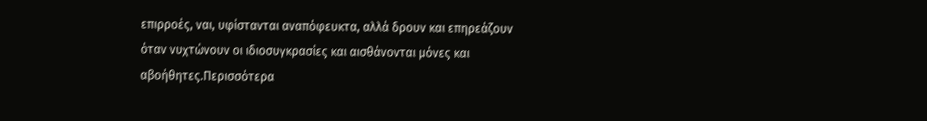επιρροές, ναι, υφίστανται αναπόφευκτα, αλλά δρουν και επηρεάζουν όταν νυχτώνουν οι ιδιοσυγκρασίες και αισθάνονται μόνες και αβοήθητες.Περισσότερα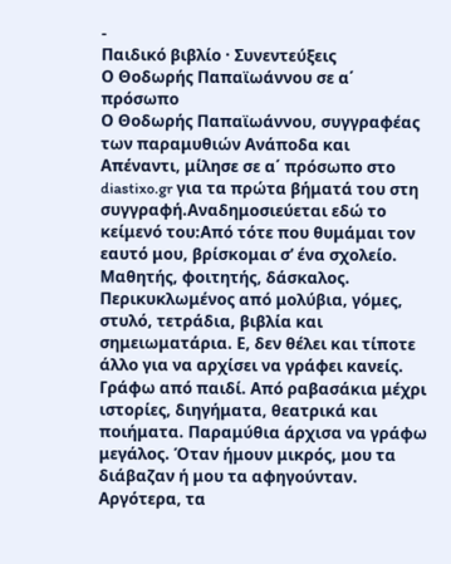-
Παιδικό βιβλίο · Συνεντεύξεις
Ο Θοδωρής Παπαϊωάννου σε α΄ πρόσωπο
Ο Θοδωρής Παπαϊωάννου, συγγραφέας των παραμυθιών Ανάποδα και Απέναντι, μίλησε σε α΄ πρόσωπο στο diastixo.gr για τα πρώτα βήματά του στη συγγραφή.Αναδημοσιεύεται εδώ το κείμενό του:Από τότε που θυμάμαι τον εαυτό μου, βρίσκομαι σ’ ένα σχολείο. Μαθητής, φοιτητής, δάσκαλος. Περικυκλωμένος από μολύβια, γόμες, στυλό, τετράδια, βιβλία και σημειωματάρια. Ε, δεν θέλει και τίποτε άλλο για να αρχίσει να γράφει κανείς. Γράφω από παιδί. Από ραβασάκια μέχρι ιστορίες, διηγήματα, θεατρικά και ποιήματα. Παραμύθια άρχισα να γράφω μεγάλος. Όταν ήμουν μικρός, μου τα διάβαζαν ή μου τα αφηγούνταν. Αργότερα, τα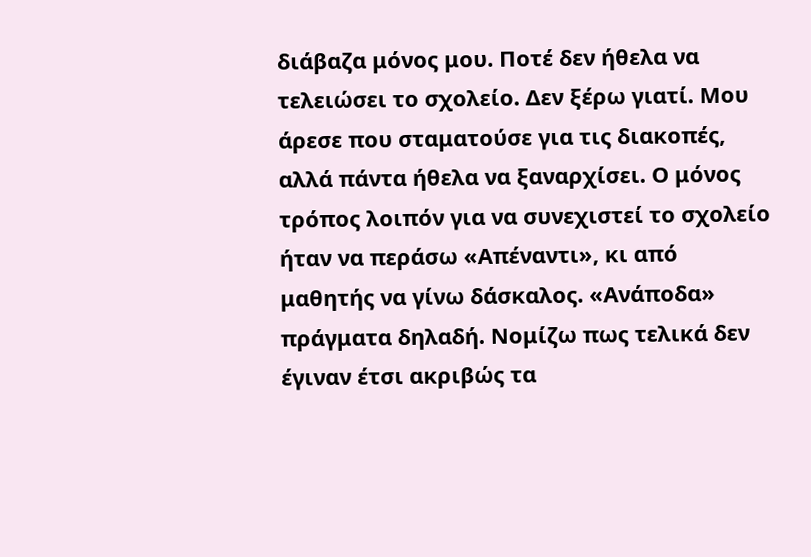διάβαζα μόνος μου. Ποτέ δεν ήθελα να τελειώσει το σχολείο. Δεν ξέρω γιατί. Μου άρεσε που σταματούσε για τις διακοπές, αλλά πάντα ήθελα να ξαναρχίσει. Ο μόνος τρόπος λοιπόν για να συνεχιστεί το σχολείο ήταν να περάσω «Απέναντι», κι από μαθητής να γίνω δάσκαλος. «Ανάποδα» πράγματα δηλαδή. Νομίζω πως τελικά δεν έγιναν έτσι ακριβώς τα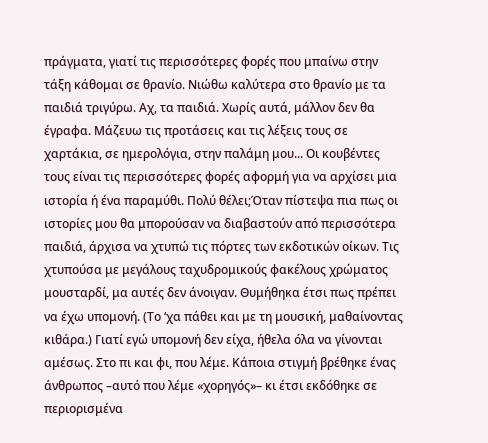πράγματα, γιατί τις περισσότερες φορές που μπαίνω στην τάξη κάθομαι σε θρανίο. Νιώθω καλύτερα στο θρανίο με τα παιδιά τριγύρω. Αχ, τα παιδιά. Χωρίς αυτά, μάλλον δεν θα έγραφα. Μάζευω τις προτάσεις και τις λέξεις τους σε χαρτάκια, σε ημερολόγια, στην παλάμη μου... Οι κουβέντες τους είναι τις περισσότερες φορές αφορμή για να αρχίσει μια ιστορία ή ένα παραμύθι. Πολύ θέλει;Όταν πίστεψα πια πως οι ιστορίες μου θα μπορούσαν να διαβαστούν από περισσότερα παιδιά, άρχισα να χτυπώ τις πόρτες των εκδοτικών οίκων. Τις χτυπούσα με μεγάλους ταχυδρομικούς φακέλους χρώματος μουσταρδί, μα αυτές δεν άνοιγαν. Θυμήθηκα έτσι πως πρέπει να έχω υπομονή. (Το ‘χα πάθει και με τη μουσική, μαθαίνοντας κιθάρα.) Γιατί εγώ υπομονή δεν είχα, ήθελα όλα να γίνονται αμέσως. Στο πι και φι, που λέμε. Κάποια στιγμή βρέθηκε ένας άνθρωπος –αυτό που λέμε «χορηγός»– κι έτσι εκδόθηκε σε περιορισμένα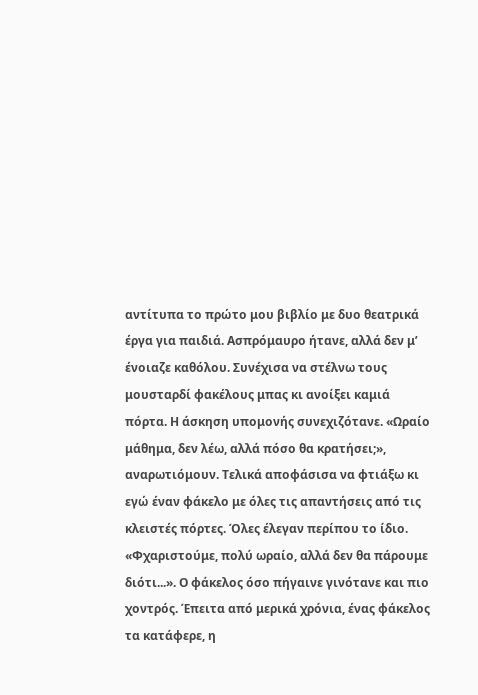αντίτυπα το πρώτο μου βιβλίο με δυο θεατρικά έργα για παιδιά. Ασπρόμαυρο ήτανε, αλλά δεν μ’ ένοιαζε καθόλου. Συνέχισα να στέλνω τους μουσταρδί φακέλους μπας κι ανοίξει καμιά πόρτα. Η άσκηση υπομονής συνεχιζότανε. «Ωραίο μάθημα, δεν λέω, αλλά πόσο θα κρατήσει;», αναρωτιόμουν. Τελικά αποφάσισα να φτιάξω κι εγώ έναν φάκελο με όλες τις απαντήσεις από τις κλειστές πόρτες. Όλες έλεγαν περίπου το ίδιο. «Φχαριστούμε, πολύ ωραίο, αλλά δεν θα πάρουμε διότι...». Ο φάκελος όσο πήγαινε γινότανε και πιο χοντρός. Έπειτα από μερικά χρόνια, ένας φάκελος τα κατάφερε, η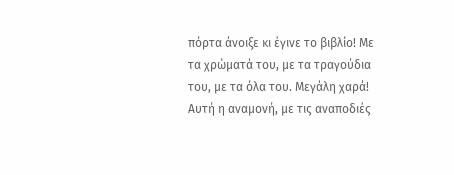πόρτα άνοιξε κι έγινε το βιβλίο! Με τα χρώματά του, με τα τραγούδια του, με τα όλα του. Μεγάλη χαρά! Αυτή η αναμονή, με τις αναποδιές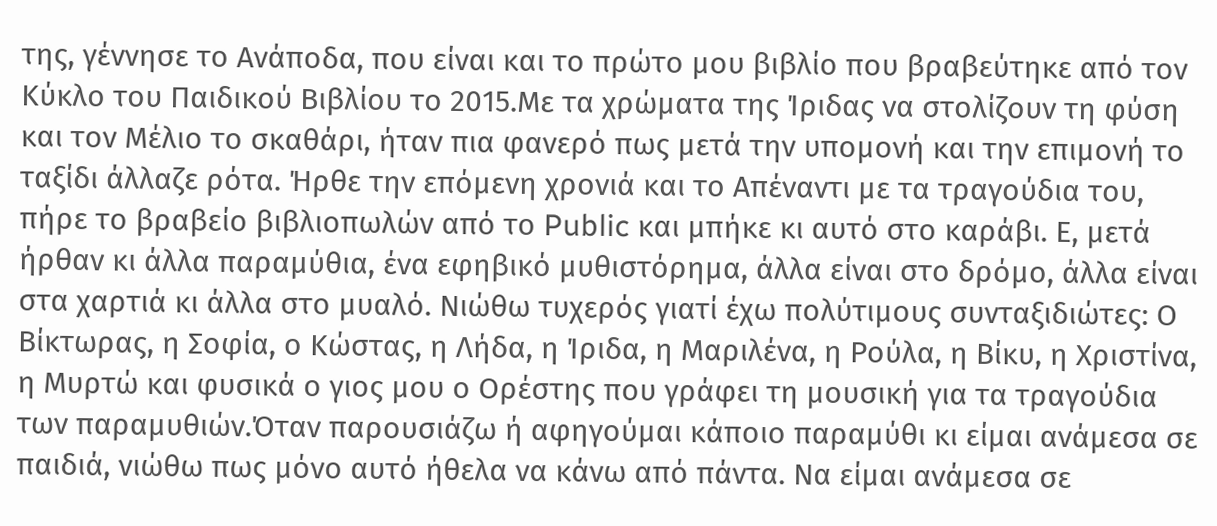της, γέννησε το Ανάποδα, που είναι και το πρώτο μου βιβλίο που βραβεύτηκε από τον Κύκλο του Παιδικού Βιβλίου το 2015.Με τα χρώματα της Ίριδας να στολίζουν τη φύση και τον Μέλιο το σκαθάρι, ήταν πια φανερό πως μετά την υπομονή και την επιμονή το ταξίδι άλλαζε ρότα. Ήρθε την επόμενη χρονιά και το Απέναντι με τα τραγούδια του, πήρε το βραβείο βιβλιοπωλών από το Public και μπήκε κι αυτό στο καράβι. Ε, μετά ήρθαν κι άλλα παραμύθια, ένα εφηβικό μυθιστόρημα, άλλα είναι στο δρόμο, άλλα είναι στα χαρτιά κι άλλα στο μυαλό. Νιώθω τυχερός γιατί έχω πολύτιμους συνταξιδιώτες: Ο Βίκτωρας, η Σοφία, ο Κώστας, η Λήδα, η Ίριδα, η Μαριλένα, η Ρούλα, η Βίκυ, η Χριστίνα, η Μυρτώ και φυσικά ο γιος μου ο Ορέστης που γράφει τη μουσική για τα τραγούδια των παραμυθιών.Όταν παρουσιάζω ή αφηγούμαι κάποιο παραμύθι κι είμαι ανάμεσα σε παιδιά, νιώθω πως μόνο αυτό ήθελα να κάνω από πάντα. Να είμαι ανάμεσα σε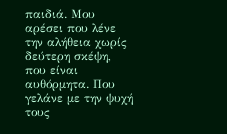παιδιά. Μου αρέσει που λένε την αλήθεια χωρίς δεύτερη σκέψη, που είναι αυθόρμητα. Που γελάνε με την ψυχή τους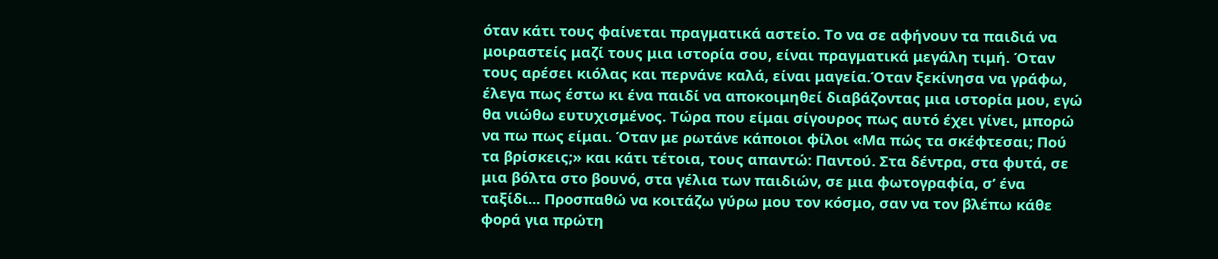όταν κάτι τους φαίνεται πραγματικά αστείο. Το να σε αφήνουν τα παιδιά να μοιραστείς μαζί τους μια ιστορία σου, είναι πραγματικά μεγάλη τιμή. Όταν τους αρέσει κιόλας και περνάνε καλά, είναι μαγεία.Όταν ξεκίνησα να γράφω, έλεγα πως έστω κι ένα παιδί να αποκοιμηθεί διαβάζοντας μια ιστορία μου, εγώ θα νιώθω ευτυχισμένος. Τώρα που είμαι σίγουρος πως αυτό έχει γίνει, μπορώ να πω πως είμαι. Όταν με ρωτάνε κάποιοι φίλοι «Μα πώς τα σκέφτεσαι; Πού τα βρίσκεις;» και κάτι τέτοια, τους απαντώ: Παντού. Στα δέντρα, στα φυτά, σε μια βόλτα στο βουνό, στα γέλια των παιδιών, σε μια φωτογραφία, σ’ ένα ταξίδι... Προσπαθώ να κοιτάζω γύρω μου τον κόσμο, σαν να τον βλέπω κάθε φορά για πρώτη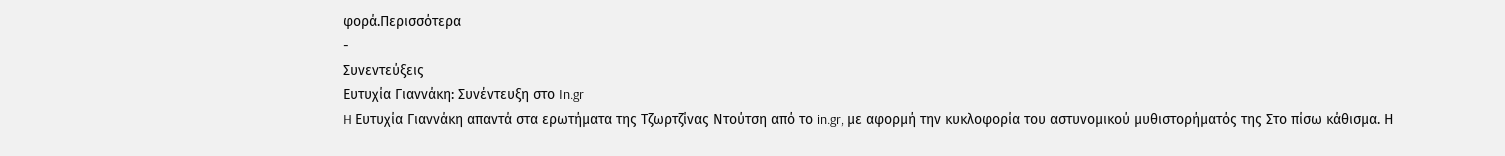φορά.Περισσότερα
-
Συνεντεύξεις
Ευτυχία Γιαννάκη: Συνέντευξη στο In.gr
H Ευτυχία Γιαννάκη απαντά στα ερωτήματα της Τζωρτζίνας Ντούτση από το in.gr, με αφορμή την κυκλοφορία του αστυνομικού μυθιστορήματός της Στο πίσω κάθισμα. Η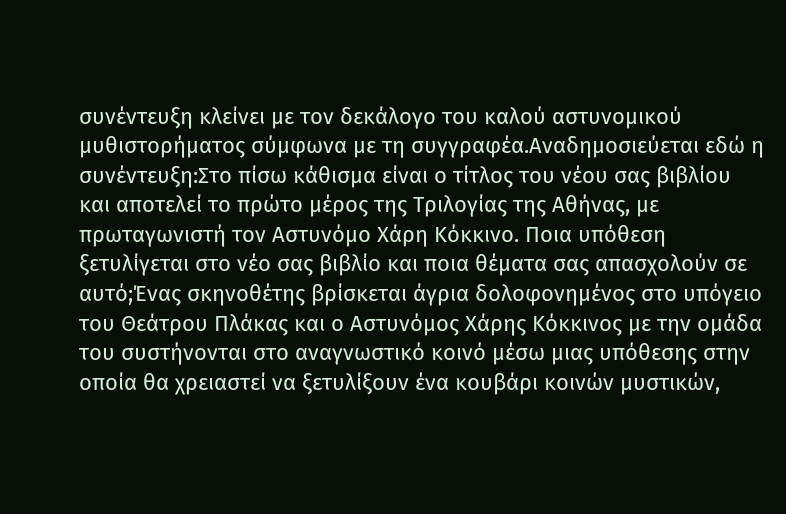συνέντευξη κλείνει με τον δεκάλογο του καλού αστυνομικού μυθιστορήματος σύμφωνα με τη συγγραφέα.Αναδημοσιεύεται εδώ η συνέντευξη:Στο πίσω κάθισμα είναι ο τίτλος του νέου σας βιβλίου και αποτελεί το πρώτο μέρος της Τριλογίας της Αθήνας, με πρωταγωνιστή τον Αστυνόμο Χάρη Κόκκινο. Ποια υπόθεση ξετυλίγεται στο νέο σας βιβλίο και ποια θέματα σας απασχολούν σε αυτό;Ένας σκηνοθέτης βρίσκεται άγρια δολοφονημένος στο υπόγειο του Θεάτρου Πλάκας και ο Αστυνόμος Χάρης Κόκκινος με την ομάδα του συστήνονται στο αναγνωστικό κοινό μέσω μιας υπόθεσης στην οποία θα χρειαστεί να ξετυλίξουν ένα κουβάρι κοινών μυστικών,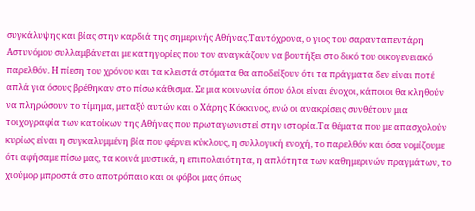συγκάλυψης και βίας στην καρδιά της σημερινής Αθήνας.Ταυτόχρονα, ο γιος του σαρανταπεντάρη Αστυνόμου συλλαμβάνεται με κατηγορίες που τον αναγκάζουν να βουτήξει στο δικό του οικογενειακό παρελθόν. Η πίεση του χρόνου και τα κλειστά στόματα θα αποδείξουν ότι τα πράγματα δεν είναι ποτέ απλά για όσους βρέθηκαν στο πίσω κάθισμα. Σε μια κοινωνία όπου όλοι είναι ένοχοι, κάποιοι θα κληθούν να πληρώσουν το τίμημα, μεταξύ αυτών και ο Χάρης Κόκκινος, ενώ οι ανακρίσεις συνθέτουν μια τοιχογραφία των κατοίκων της Αθήνας που πρωταγωνιστεί στην ιστορία.Τα θέματα που με απασχολούν κυρίως είναι η συγκαλυμμένη βία που φέρνει κύκλους, η συλλογική ενοχή, το παρελθόν και όσα νομίζουμε ότι αφήσαμε πίσω μας, τα κοινά μυστικά, η επιπολαιότητα, η απλότητα των καθημερινών πραγμάτων, το χιούμορ μπροστά στο αποτρόπαιο και οι φόβοι μας όπως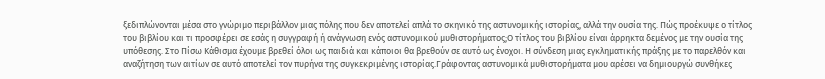ξεδιπλώνονται μέσα στο γνώριμο περιβάλλον μιας πόλης που δεν αποτελεί απλά το σκηνικό της αστυνομικής ιστορίας, αλλά την ουσία της. Πώς προέκυψε ο τίτλος του βιβλίου και τι προσφέρει σε εσάς η συγγραφή ή ανάγνωση ενός αστυνομικού μυθιστορήματος;Ο τίτλος του βιβλίου είναι άρρηκτα δεμένος με την ουσία της υπόθεσης. Στο Πίσω Κάθισμα έχουμε βρεθεί όλοι ως παιδιά και κάποιοι θα βρεθούν σε αυτό ως ένοχοι. Η σύνδεση μιας εγκληματικής πράξης με το παρελθόν και αναζήτηση των αιτίων σε αυτό αποτελεί τον πυρήνα της συγκεκριμένης ιστορίας.Γράφοντας αστυνομικά μυθιστορήματα μου αρέσει να δημιουργώ συνθήκες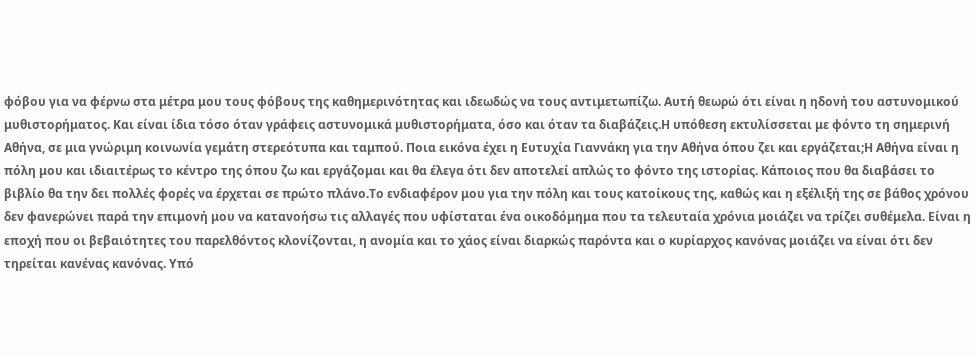φόβου για να φέρνω στα μέτρα μου τους φόβους της καθημερινότητας και ιδεωδώς να τους αντιμετωπίζω. Αυτή θεωρώ ότι είναι η ηδονή του αστυνομικού μυθιστορήματος. Και είναι ίδια τόσο όταν γράφεις αστυνομικά μυθιστορήματα, όσο και όταν τα διαβάζεις.Η υπόθεση εκτυλίσσεται με φόντο τη σημερινή Αθήνα, σε μια γνώριμη κοινωνία γεμάτη στερεότυπα και ταμπού. Ποια εικόνα έχει η Ευτυχία Γιαννάκη για την Αθήνα όπου ζει και εργάζεται;Η Αθήνα είναι η πόλη μου και ιδιαιτέρως το κέντρο της όπου ζω και εργάζομαι και θα έλεγα ότι δεν αποτελεί απλώς το φόντο της ιστορίας. Κάποιος που θα διαβάσει το βιβλίο θα την δει πολλές φορές να έρχεται σε πρώτο πλάνο.Το ενδιαφέρον μου για την πόλη και τους κατοίκους της, καθώς και η εξέλιξή της σε βάθος χρόνου δεν φανερώνει παρά την επιμονή μου να κατανοήσω τις αλλαγές που υφίσταται ένα οικοδόμημα που τα τελευταία χρόνια μοιάζει να τρίζει συθέμελα. Είναι η εποχή που οι βεβαιότητες του παρελθόντος κλονίζονται, η ανομία και το χάος είναι διαρκώς παρόντα και ο κυρίαρχος κανόνας μοιάζει να είναι ότι δεν τηρείται κανένας κανόνας. Υπό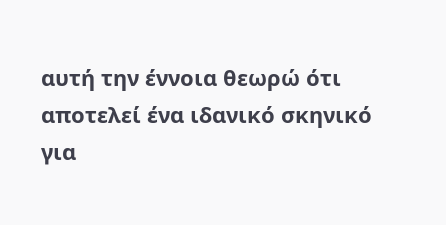αυτή την έννοια θεωρώ ότι αποτελεί ένα ιδανικό σκηνικό για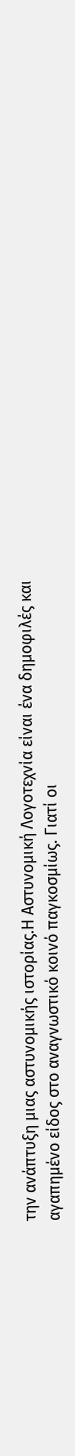την ανάπτυξη μιας αστυνομικής ιστορίας.Η Αστυνομική Λογοτεχνία είναι ένα δημοφιλές και αγαπημένο είδος στο αναγνωστικό κοινό παγκοσμίως. Γιατί οι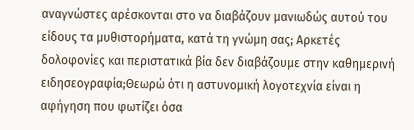αναγνώστες αρέσκονται στο να διαβάζουν μανιωδώς αυτού του είδους τα μυθιστορήματα, κατά τη γνώμη σας; Αρκετές δολοφονίες και περιστατικά βία δεν διαβάζουμε στην καθημερινή ειδησεογραφία;Θεωρώ ότι η αστυνομική λογοτεχνία είναι η αφήγηση που φωτίζει όσα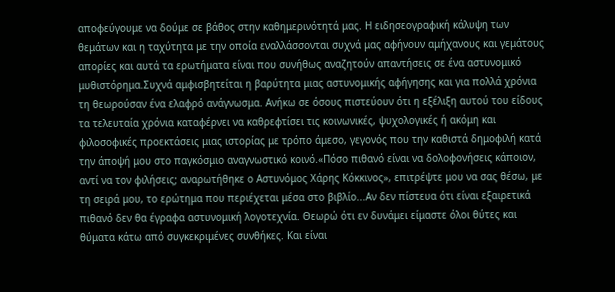αποφεύγουμε να δούμε σε βάθος στην καθημερινότητά μας. Η ειδησεογραφική κάλυψη των θεμάτων και η ταχύτητα με την οποία εναλλάσσονται συχνά μας αφήνουν αμήχανους και γεμάτους απορίες και αυτά τα ερωτήματα είναι που συνήθως αναζητούν απαντήσεις σε ένα αστυνομικό μυθιστόρημα.Συχνά αμφισβητείται η βαρύτητα μιας αστυνομικής αφήγησης και για πολλά χρόνια τη θεωρούσαν ένα ελαφρό ανάγνωσμα. Ανήκω σε όσους πιστεύουν ότι η εξέλιξη αυτού του είδους τα τελευταία χρόνια καταφέρνει να καθρεφτίσει τις κοινωνικές, ψυχολογικές ή ακόμη και φιλοσοφικές προεκτάσεις μιας ιστορίας με τρόπο άμεσο, γεγονός που την καθιστά δημοφιλή κατά την άποψή μου στο παγκόσμιο αναγνωστικό κοινό.«Πόσο πιθανό είναι να δολοφονήσεις κάποιον, αντί να τον φιλήσεις; αναρωτήθηκε ο Αστυνόμος Χάρης Κόκκινος», επιτρέψτε μου να σας θέσω, με τη σειρά μου, το ερώτημα που περιέχεται μέσα στο βιβλίο...Αν δεν πίστευα ότι είναι εξαιρετικά πιθανό δεν θα έγραφα αστυνομική λογοτεχνία. Θεωρώ ότι εν δυνάμει είμαστε όλοι θύτες και θύματα κάτω από συγκεκριμένες συνθήκες. Και είναι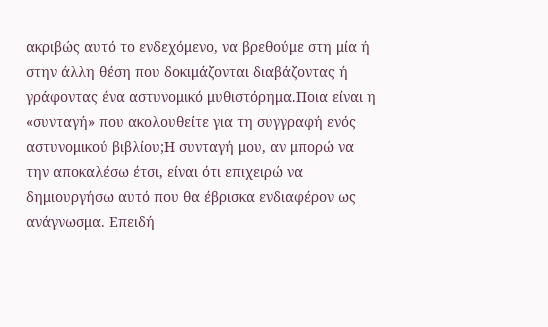ακριβώς αυτό το ενδεχόμενο, να βρεθούμε στη μία ή στην άλλη θέση που δοκιμάζονται διαβάζοντας ή γράφοντας ένα αστυνομικό μυθιστόρημα.Ποια είναι η «συνταγή» που ακολουθείτε για τη συγγραφή ενός αστυνομικού βιβλίου;Η συνταγή μου, αν μπορώ να την αποκαλέσω έτσι, είναι ότι επιχειρώ να δημιουργήσω αυτό που θα έβρισκα ενδιαφέρον ως ανάγνωσμα. Επειδή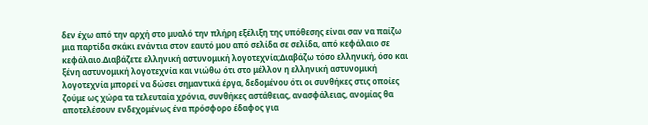δεν έχω από την αρχή στο μυαλό την πλήρη εξέλιξη της υπόθεσης είναι σαν να παίζω μια παρτίδα σκάκι ενάντια στον εαυτό μου από σελίδα σε σελίδα, από κεφάλαιο σε κεφάλαιο.Διαβάζετε ελληνική αστυνομική λογοτεχνία;Διαβάζω τόσο ελληνική, όσο και ξένη αστυνομική λογοτεχνία και νιώθω ότι στο μέλλον η ελληνική αστυνομική λογοτεχνία μπορεί να δώσει σημαντικά έργα, δεδομένου ότι οι συνθήκες στις οποίες ζούμε ως χώρα τα τελευταία χρόνια, συνθήκες αστάθειας, ανασφάλειας, ανομίας θα αποτελέσουν ενδεχομένως ένα πρόσφορο έδαφος για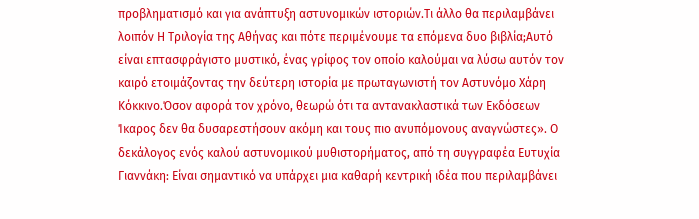προβληματισμό και για ανάπτυξη αστυνομικών ιστοριών.Τι άλλο θα περιλαμβάνει λοιπόν Η Τριλογία της Αθήνας και πότε περιμένουμε τα επόμενα δυο βιβλία;Αυτό είναι επτασφράγιστο μυστικό, ένας γρίφος τον οποίο καλούμαι να λύσω αυτόν τον καιρό ετοιμάζοντας την δεύτερη ιστορία με πρωταγωνιστή τον Αστυνόμο Χάρη Κόκκινο.Όσον αφορά τον χρόνο, θεωρώ ότι τα αντανακλαστικά των Εκδόσεων Ίκαρος δεν θα δυσαρεστήσουν ακόμη και τους πιο ανυπόμονους αναγνώστες». Ο δεκάλογος ενός καλού αστυνομικού μυθιστορήματος, από τη συγγραφέα Ευτυχία Γιαννάκη: Είναι σημαντικό να υπάρχει μια καθαρή κεντρική ιδέα που περιλαμβάνει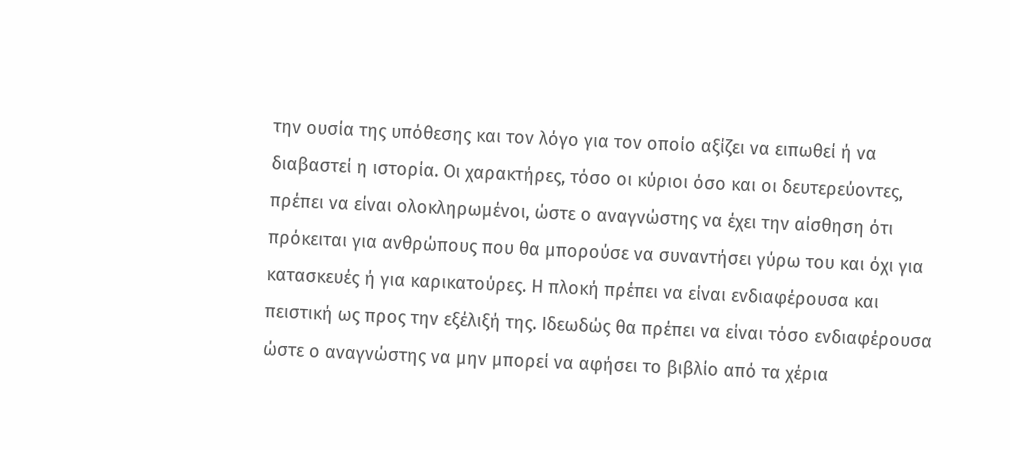την ουσία της υπόθεσης και τον λόγο για τον οποίο αξίζει να ειπωθεί ή να διαβαστεί η ιστορία. Οι χαρακτήρες, τόσο οι κύριοι όσο και οι δευτερεύοντες, πρέπει να είναι ολοκληρωμένοι, ώστε ο αναγνώστης να έχει την αίσθηση ότι πρόκειται για ανθρώπους που θα μπορούσε να συναντήσει γύρω του και όχι για κατασκευές ή για καρικατούρες. Η πλοκή πρέπει να είναι ενδιαφέρουσα και πειστική ως προς την εξέλιξή της. Ιδεωδώς θα πρέπει να είναι τόσο ενδιαφέρουσα ώστε ο αναγνώστης να μην μπορεί να αφήσει το βιβλίο από τα χέρια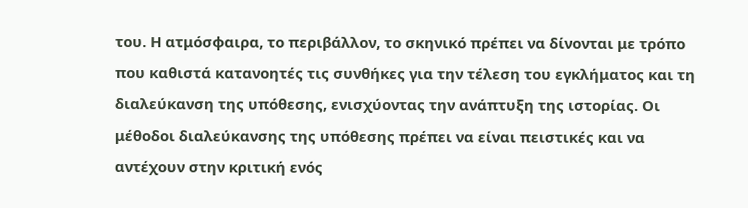του. Η ατμόσφαιρα, το περιβάλλον, το σκηνικό πρέπει να δίνονται με τρόπο που καθιστά κατανοητές τις συνθήκες για την τέλεση του εγκλήματος και τη διαλεύκανση της υπόθεσης, ενισχύοντας την ανάπτυξη της ιστορίας. Οι μέθοδοι διαλεύκανσης της υπόθεσης πρέπει να είναι πειστικές και να αντέχουν στην κριτική ενός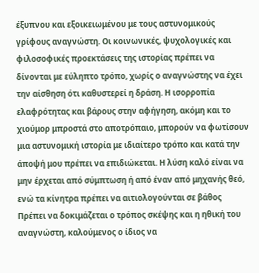έξυπνου και εξοικειωμένου με τους αστυνομικούς γρίφους αναγνώστη. Οι κοινωνικές, ψυχολογικές και φιλοσοφικές προεκτάσεις της ιστορίας πρέπει να δίνονται με εύληπτο τρόπο, χωρίς ο αναγνώστης να έχει την αίσθηση ότι καθυστερεί η δράση. Η ισορροπία ελαφρότητας και βάρους στην αφήγηση, ακόμη και το χιούμορ μπροστά στο αποτρόπαιο, μπορούν να φωτίσουν μια αστυνομική ιστορία με ιδιαίτερο τρόπο και κατά την άποψή μου πρέπει να επιδιώκεται. Η λύση καλό είναι να μην έρχεται από σύμπτωση ή από έναν από μηχανής θεό, ενώ τα κίνητρα πρέπει να αιτιολογούνται σε βάθος Πρέπει να δοκιμάζεται ο τρόπος σκέψης και η ηθική του αναγνώστη, καλούμενος ο ίδιος να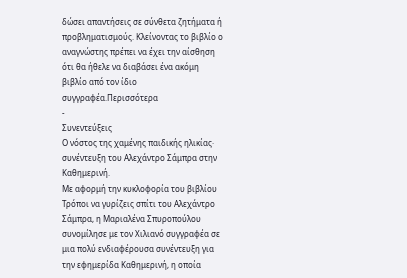δώσει απαντήσεις σε σύνθετα ζητήματα ή προβληματισμούς. Κλείνοντας το βιβλίο ο αναγνώστης πρέπει να έχει την αίσθηση ότι θα ήθελε να διαβάσει ένα ακόμη βιβλίο από τον ίδιο συγγραφέα.Περισσότερα
-
Συνεντεύξεις
Ο νόστος της χαμένης παιδικής ηλικίας· συνέντευξη του Αλεχάντρο Σάμπρα στην Καθημερινή.
Με αφορμή την κυκλοφορία του βιβλίου Τρόποι να γυρίζεις σπίτι του Αλεχάντρο Σάμπρα, η Μαριαλένα Σπυροπούλου συνομίλησε με τον Χιλιανό συγγραφέα σε μια πολύ ενδιαφέρουσα συνέντευξη για την εφημερίδα Καθημερινή, η οποία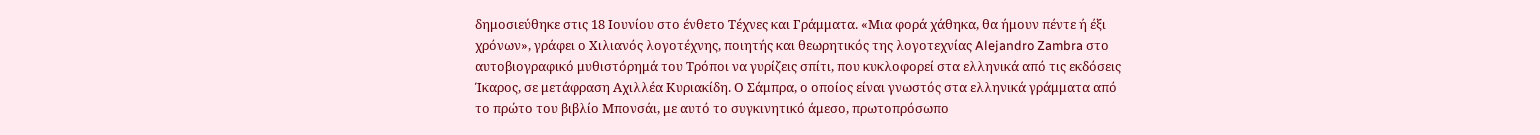δημοσιεύθηκε στις 18 Ιουνίου στο ένθετο Τέχνες και Γράμματα. «Μια φορά χάθηκα, θα ήμουν πέντε ή έξι χρόνων», γράφει ο Χιλιανός λογοτέχνης, ποιητής και θεωρητικός της λογοτεχνίας Alejandro Zambra στο αυτοβιογραφικό μυθιστόρημά του Τρόποι να γυρίζεις σπίτι, που κυκλοφορεί στα ελληνικά από τις εκδόσεις Ίκαρος, σε μετάφραση Αχιλλέα Κυριακίδη. Ο Σάμπρα, ο οποίος είναι γνωστός στα ελληνικά γράμματα από το πρώτο του βιβλίο Μπονσάι, με αυτό το συγκινητικό άμεσο, πρωτοπρόσωπο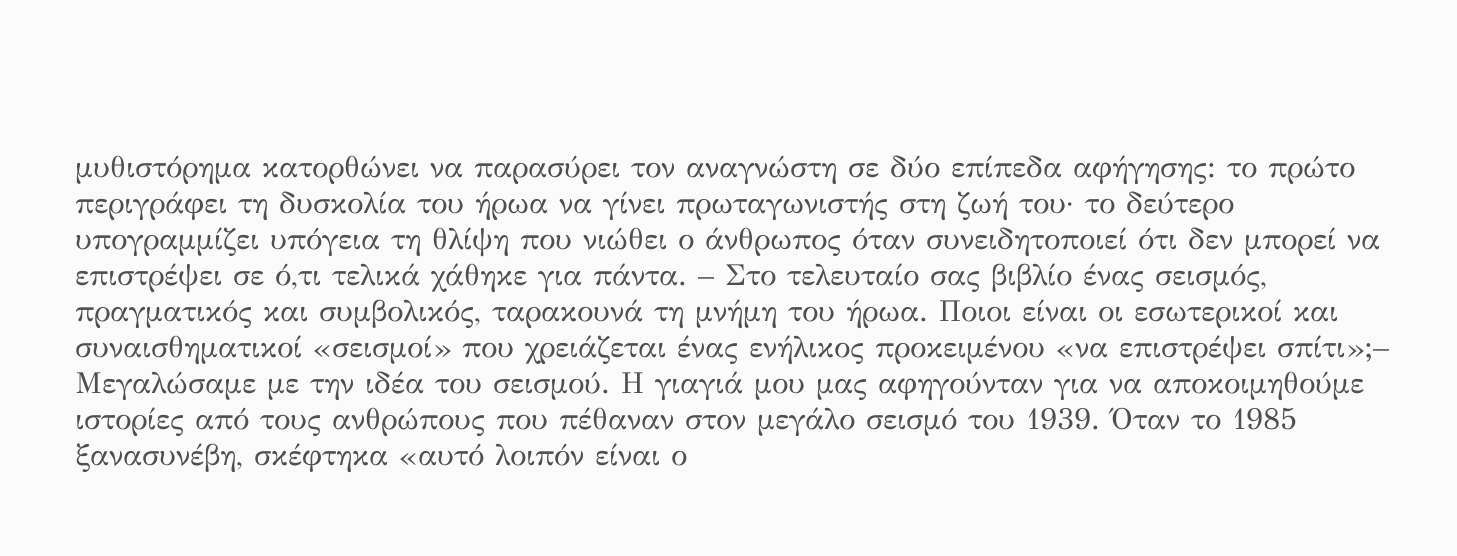μυθιστόρημα κατορθώνει να παρασύρει τον αναγνώστη σε δύο επίπεδα αφήγησης: το πρώτο περιγράφει τη δυσκολία του ήρωα να γίνει πρωταγωνιστής στη ζωή του· το δεύτερο υπογραμμίζει υπόγεια τη θλίψη που νιώθει ο άνθρωπος όταν συνειδητοποιεί ότι δεν μπορεί να επιστρέψει σε ό,τι τελικά χάθηκε για πάντα. – Στο τελευταίο σας βιβλίο ένας σεισμός, πραγματικός και συμβολικός, ταρακουνά τη μνήμη του ήρωα. Ποιοι είναι οι εσωτερικοί και συναισθηματικοί «σεισμοί» που χρειάζεται ένας ενήλικος προκειμένου «να επιστρέψει σπίτι»;– Μεγαλώσαμε με την ιδέα του σεισμού. Η γιαγιά μου μας αφηγούνταν για να αποκοιμηθούμε ιστορίες από τους ανθρώπους που πέθαναν στον μεγάλο σεισμό του 1939. Όταν το 1985 ξανασυνέβη, σκέφτηκα «αυτό λοιπόν είναι ο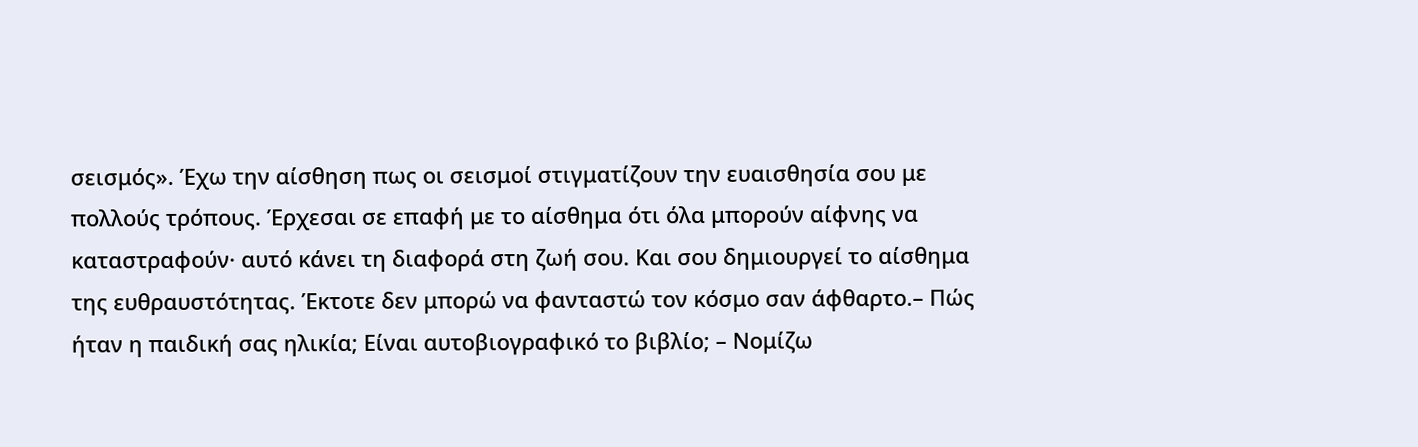σεισμός». Έχω την αίσθηση πως οι σεισμοί στιγματίζουν την ευαισθησία σου με πολλούς τρόπους. Έρχεσαι σε επαφή με το αίσθημα ότι όλα μπορούν αίφνης να καταστραφούν· αυτό κάνει τη διαφορά στη ζωή σου. Και σου δημιουργεί το αίσθημα της ευθραυστότητας. Έκτοτε δεν μπορώ να φανταστώ τον κόσμο σαν άφθαρτο.– Πώς ήταν η παιδική σας ηλικία; Είναι αυτοβιογραφικό το βιβλίο; – Νομίζω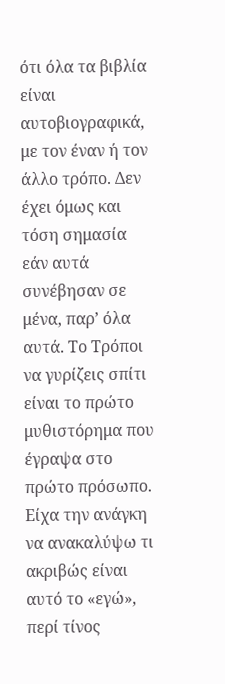ότι όλα τα βιβλία είναι αυτοβιογραφικά, με τον έναν ή τον άλλο τρόπο. Δεν έχει όμως και τόση σημασία εάν αυτά συνέβησαν σε μένα, παρ’ όλα αυτά. Το Τρόποι να γυρίζεις σπίτι είναι το πρώτο μυθιστόρημα που έγραψα στο πρώτο πρόσωπο. Είχα την ανάγκη να ανακαλύψω τι ακριβώς είναι αυτό το «εγώ», περί τίνος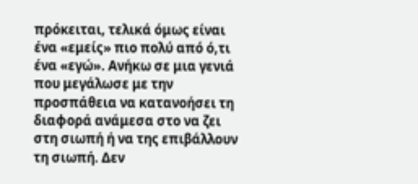πρόκειται, τελικά όμως είναι ένα «εμείς» πιο πολύ από ό,τι ένα «εγώ». Ανήκω σε μια γενιά που μεγάλωσε με την προσπάθεια να κατανοήσει τη διαφορά ανάμεσα στο να ζει στη σιωπή ή να της επιβάλλουν τη σιωπή. Δεν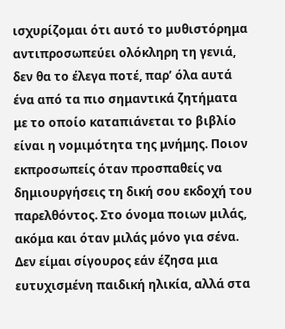ισχυρίζομαι ότι αυτό το μυθιστόρημα αντιπροσωπεύει ολόκληρη τη γενιά, δεν θα το έλεγα ποτέ, παρ’ όλα αυτά ένα από τα πιο σημαντικά ζητήματα με το οποίο καταπιάνεται το βιβλίο είναι η νομιμότητα της μνήμης. Ποιον εκπροσωπείς όταν προσπαθείς να δημιουργήσεις τη δική σου εκδοχή του παρελθόντος. Στο όνομα ποιων μιλάς, ακόμα και όταν μιλάς μόνο για σένα. Δεν είμαι σίγουρος εάν έζησα μια ευτυχισμένη παιδική ηλικία, αλλά στα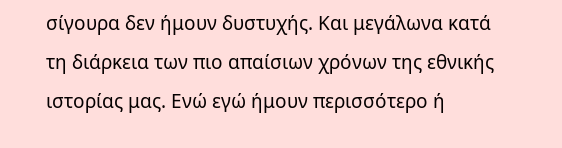σίγουρα δεν ήμουν δυστυχής. Και μεγάλωνα κατά τη διάρκεια των πιο απαίσιων χρόνων της εθνικής ιστορίας μας. Ενώ εγώ ήμουν περισσότερο ή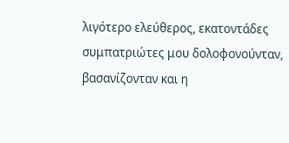λιγότερο ελεύθερος, εκατοντάδες συμπατριώτες μου δολοφονούνταν, βασανίζονταν και η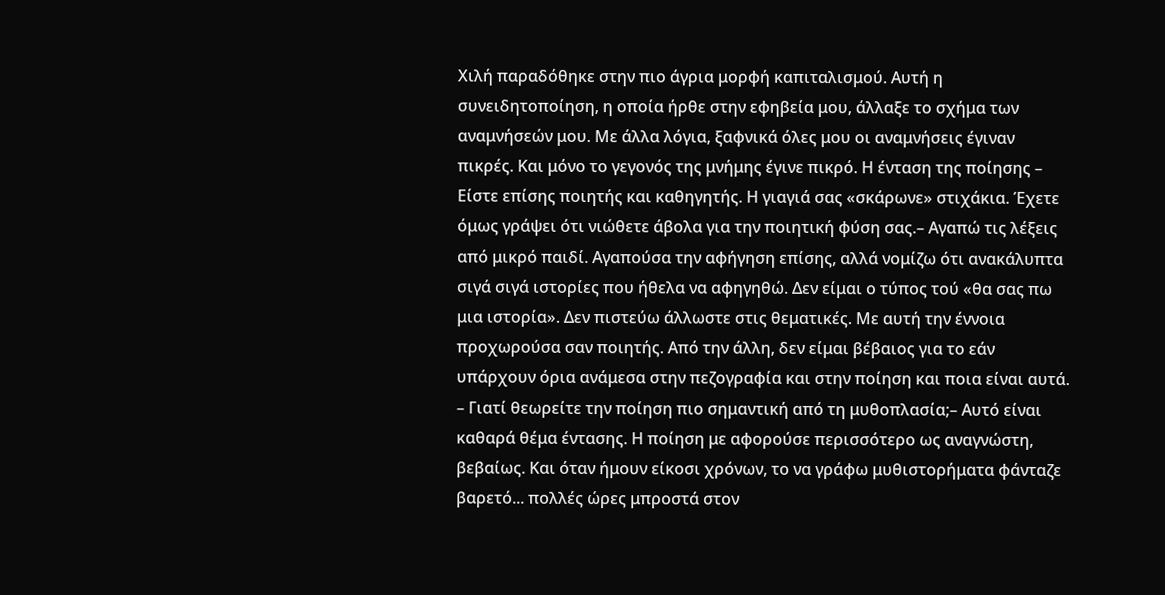Χιλή παραδόθηκε στην πιο άγρια μορφή καπιταλισμού. Αυτή η συνειδητοποίηση, η οποία ήρθε στην εφηβεία μου, άλλαξε το σχήμα των αναμνήσεών μου. Mε άλλα λόγια, ξαφνικά όλες μου οι αναμνήσεις έγιναν πικρές. Και μόνο το γεγονός της μνήμης έγινε πικρό. Η ένταση της ποίησης – Είστε επίσης ποιητής και καθηγητής. Η γιαγιά σας «σκάρωνε» στιχάκια. Έχετε όμως γράψει ότι νιώθετε άβολα για την ποιητική φύση σας.– Αγαπώ τις λέξεις από μικρό παιδί. Αγαπούσα την αφήγηση επίσης, αλλά νομίζω ότι ανακάλυπτα σιγά σιγά ιστορίες που ήθελα να αφηγηθώ. Δεν είμαι ο τύπος τού «θα σας πω μια ιστορία». Δεν πιστεύω άλλωστε στις θεματικές. Με αυτή την έννοια προχωρούσα σαν ποιητής. Από την άλλη, δεν είμαι βέβαιος για το εάν υπάρχουν όρια ανάμεσα στην πεζογραφία και στην ποίηση και ποια είναι αυτά. – Γιατί θεωρείτε την ποίηση πιο σημαντική από τη μυθοπλασία;– Αυτό είναι καθαρά θέμα έντασης. Η ποίηση με αφορούσε περισσότερο ως αναγνώστη, βεβαίως. Και όταν ήμουν είκοσι χρόνων, το να γράφω μυθιστορήματα φάνταζε βαρετό... πολλές ώρες μπροστά στον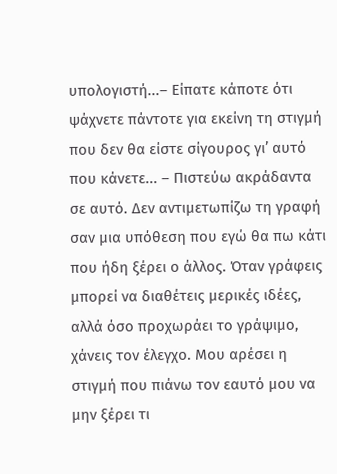υπολογιστή...– Είπατε κάποτε ότι ψάχνετε πάντοτε για εκείνη τη στιγμή που δεν θα είστε σίγουρος γι’ αυτό που κάνετε... – Πιστεύω ακράδαντα σε αυτό. Δεν αντιμετωπίζω τη γραφή σαν μια υπόθεση που εγώ θα πω κάτι που ήδη ξέρει ο άλλος. Όταν γράφεις μπορεί να διαθέτεις μερικές ιδέες, αλλά όσο προχωράει το γράψιμο, χάνεις τον έλεγχο. Μου αρέσει η στιγμή που πιάνω τον εαυτό μου να μην ξέρει τι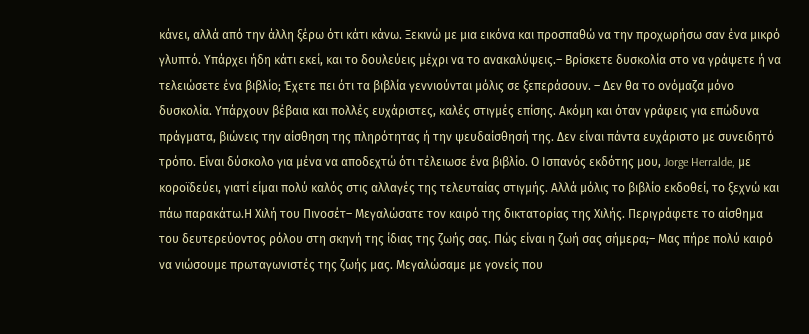κάνει, αλλά από την άλλη ξέρω ότι κάτι κάνω. Ξεκινώ με μια εικόνα και προσπαθώ να την προχωρήσω σαν ένα μικρό γλυπτό. Υπάρχει ήδη κάτι εκεί, και το δουλεύεις μέχρι να το ανακαλύψεις.– Βρίσκετε δυσκολία στο να γράψετε ή να τελειώσετε ένα βιβλίο; Έχετε πει ότι τα βιβλία γεννιούνται μόλις σε ξεπεράσουν. – Δεν θα το ονόμαζα μόνο δυσκολία. Υπάρχουν βέβαια και πολλές ευχάριστες, καλές στιγμές επίσης. Ακόμη και όταν γράφεις για επώδυνα πράγματα, βιώνεις την αίσθηση της πληρότητας ή την ψευδαίσθησή της. Δεν είναι πάντα ευχάριστο με συνειδητό τρόπο. Είναι δύσκολο για μένα να αποδεχτώ ότι τέλειωσε ένα βιβλίο. Ο Ισπανός εκδότης μου, Jorge Herralde, με κοροϊδεύει, γιατί είμαι πολύ καλός στις αλλαγές της τελευταίας στιγμής. Αλλά μόλις το βιβλίο εκδοθεί, το ξεχνώ και πάω παρακάτω.Η Χιλή του Πινοσέτ– Μεγαλώσατε τον καιρό της δικτατορίας της Χιλής. Περιγράφετε το αίσθημα του δευτερεύοντος ρόλου στη σκηνή της ίδιας της ζωής σας. Πώς είναι η ζωή σας σήμερα;– Μας πήρε πολύ καιρό να νιώσουμε πρωταγωνιστές της ζωής μας. Μεγαλώσαμε με γονείς που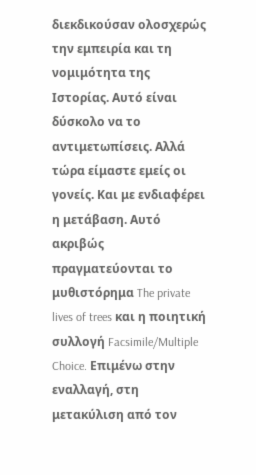διεκδικούσαν ολοσχερώς την εμπειρία και τη νομιμότητα της Ιστορίας. Αυτό είναι δύσκολο να το αντιμετωπίσεις. Αλλά τώρα είμαστε εμείς οι γονείς. Και με ενδιαφέρει η μετάβαση. Αυτό ακριβώς πραγματεύονται το μυθιστόρημα The private lives of trees και η ποιητική συλλογή Facsimile/Multiple Choice. Επιμένω στην εναλλαγή, στη μετακύλιση από τον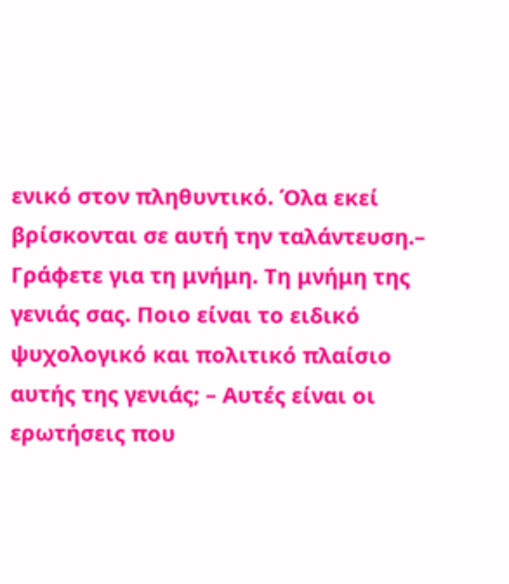ενικό στον πληθυντικό. Όλα εκεί βρίσκονται σε αυτή την ταλάντευση.– Γράφετε για τη μνήμη. Τη μνήμη της γενιάς σας. Ποιο είναι το ειδικό ψυχολογικό και πολιτικό πλαίσιο αυτής της γενιάς; – Αυτές είναι οι ερωτήσεις που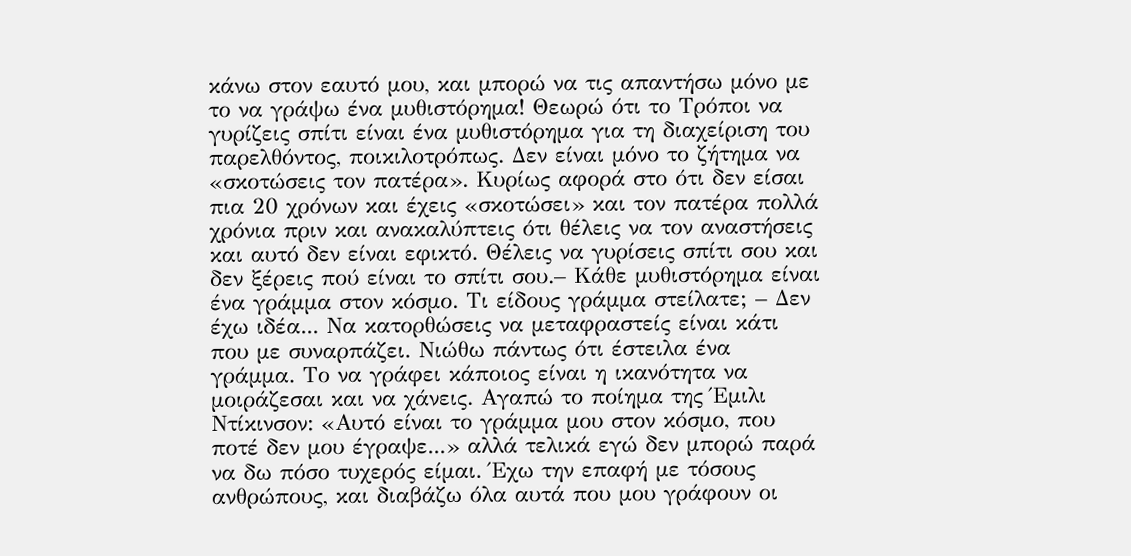κάνω στον εαυτό μου, και μπορώ να τις απαντήσω μόνο με το να γράψω ένα μυθιστόρημα! Θεωρώ ότι το Τρόποι να γυρίζεις σπίτι είναι ένα μυθιστόρημα για τη διαχείριση του παρελθόντος, ποικιλοτρόπως. Δεν είναι μόνο το ζήτημα να «σκοτώσεις τον πατέρα». Κυρίως αφορά στο ότι δεν είσαι πια 20 χρόνων και έχεις «σκοτώσει» και τον πατέρα πολλά χρόνια πριν και ανακαλύπτεις ότι θέλεις να τον αναστήσεις και αυτό δεν είναι εφικτό. Θέλεις να γυρίσεις σπίτι σου και δεν ξέρεις πού είναι το σπίτι σου.– Κάθε μυθιστόρημα είναι ένα γράμμα στον κόσμο. Τι είδους γράμμα στείλατε; – Δεν έχω ιδέα... Να κατορθώσεις να μεταφραστείς είναι κάτι που με συναρπάζει. Νιώθω πάντως ότι έστειλα ένα γράμμα. Το να γράφει κάποιος είναι η ικανότητα να μοιράζεσαι και να χάνεις. Αγαπώ το ποίημα της Έμιλι Ντίκινσον: «Αυτό είναι το γράμμα μου στον κόσμο, που ποτέ δεν μου έγραψε...» αλλά τελικά εγώ δεν μπορώ παρά να δω πόσο τυχερός είμαι. Έχω την επαφή με τόσους ανθρώπους, και διαβάζω όλα αυτά που μου γράφουν οι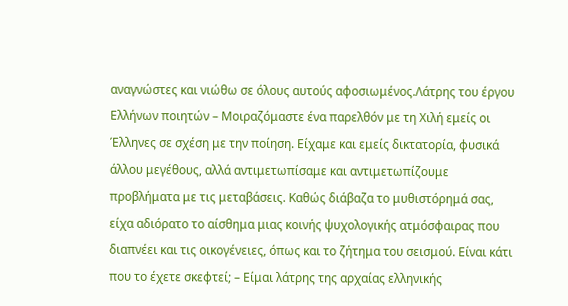αναγνώστες και νιώθω σε όλους αυτούς αφοσιωμένος.Λάτρης του έργου Ελλήνων ποιητών – Μοιραζόμαστε ένα παρελθόν με τη Χιλή εμείς οι Έλληνες σε σχέση με την ποίηση. Είχαμε και εμείς δικτατορία, φυσικά άλλου μεγέθους, αλλά αντιμετωπίσαμε και αντιμετωπίζουμε προβλήματα με τις μεταβάσεις. Καθώς διάβαζα το μυθιστόρημά σας, είχα αδιόρατο το αίσθημα μιας κοινής ψυχολογικής ατμόσφαιρας που διαπνέει και τις οικογένειες, όπως και το ζήτημα του σεισμού. Είναι κάτι που το έχετε σκεφτεί; – Είμαι λάτρης της αρχαίας ελληνικής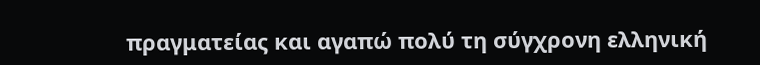πραγματείας και αγαπώ πολύ τη σύγχρονη ελληνική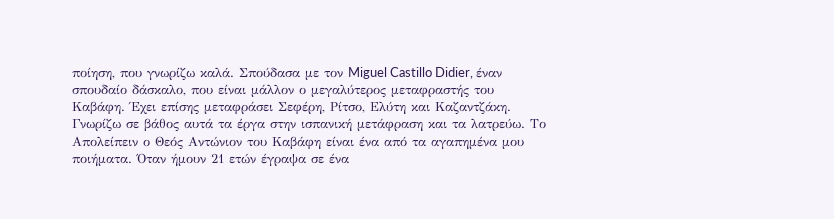ποίηση, που γνωρίζω καλά. Σπούδασα με τον Miguel Castillo Didier, έναν σπουδαίο δάσκαλο, που είναι μάλλον ο μεγαλύτερος μεταφραστής του Καβάφη. Έχει επίσης μεταφράσει Σεφέρη, Ρίτσο, Ελύτη και Καζαντζάκη. Γνωρίζω σε βάθος αυτά τα έργα στην ισπανική μετάφραση και τα λατρεύω. Το Απολείπειν ο Θεός Αντώνιον του Καβάφη είναι ένα από τα αγαπημένα μου ποιήματα. Όταν ήμουν 21 ετών έγραψα σε ένα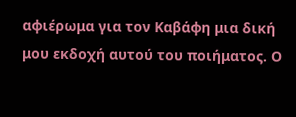αφιέρωμα για τον Καβάφη μια δική μου εκδοχή αυτού του ποιήματος. Ο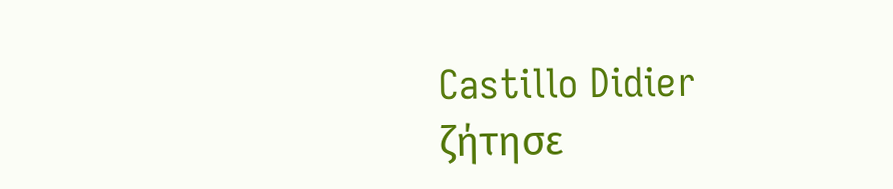Castillo Didier ζήτησε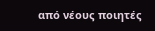από νέους ποιητές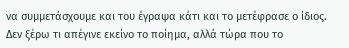να συμμετάσχουμε και του έγραψα κάτι και το μετέφρασε ο ίδιος. Δεν ξέρω τι απέγινε εκείνο το ποίημα, αλλά τώρα που το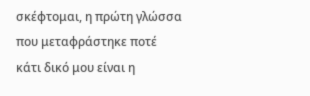σκέφτομαι, η πρώτη γλώσσα που μεταφράστηκε ποτέ κάτι δικό μου είναι η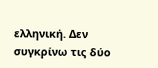ελληνική. Δεν συγκρίνω τις δύο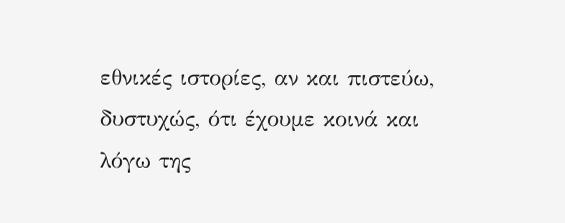εθνικές ιστορίες, αν και πιστεύω, δυστυχώς, ότι έχουμε κοινά και λόγω της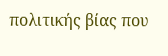πολιτικής βίας που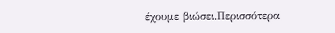έχουμε βιώσει.Περισσότερα